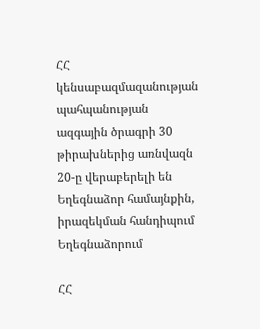ՀՀ կենսաբազմազանության պահպանության ազգային ծրագրի 30 թիրախներից առնվազն 20-ը վերաբերելի են Եղեգնաձոր համայնքին, իրազեկման հանդիպում Եղեգնաձորում

ՀՀ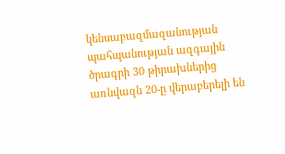կենսաբազմազանության պահպանության ազգային ծրագրի 30 թիրախներից առնվազն 20-ը վերաբերելի են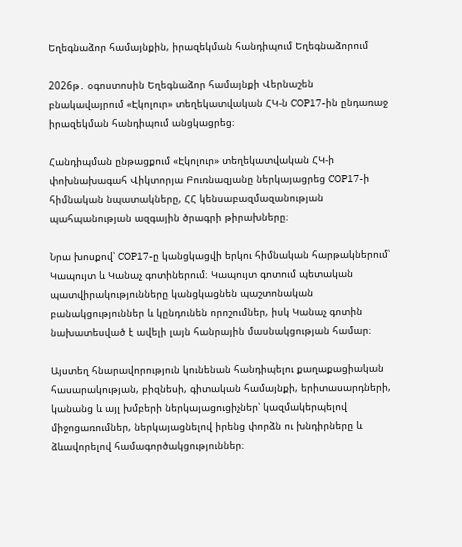Եղեգնաձոր համայնքին, իրազեկման հանդիպում Եղեգնաձորում

2026թ․ օգոստոսին Եղեգնաձոր համայնքի Վերնաշեն բնակավայրում «Էկոլուր» տեղեկատվական ՀԿ-ն COP17-ին ընդառաջ իրազեկման հանդիպում անցկացրեց։

Հանդիպման ընթացքում «Էկոլուր» տեղեկատվական ՀԿ-ի փոխնախագահ Վիկտորյա Բուռնազյանը ներկայացրեց COP17-ի հիմնական նպատակները, ՀՀ կենսաբազմազանության պահպանության ազգային ծրագրի թիրախները։

Նրա խոսքով՝ COP17-ը կանցկացվի երկու հիմնական հարթակներում՝ Կապույտ և Կանաչ գոտիներում։ Կապույտ գոտում պետական պատվիրակությունները կանցկացնեն պաշտոնական բանակցություններ և կընդունեն որոշումներ, իսկ Կանաչ գոտին նախատեսված է ավելի լայն հանրային մասնակցության համար։

Այստեղ հնարավորություն կունենան հանդիպելու քաղաքացիական հասարակության, բիզնեսի, գիտական համայնքի, երիտասարդների, կանանց և այլ խմբերի ներկայացուցիչներ՝ կազմակերպելով միջոցառումներ, ներկայացնելով իրենց փորձն ու խնդիրները և ձևավորելով համագործակցություններ։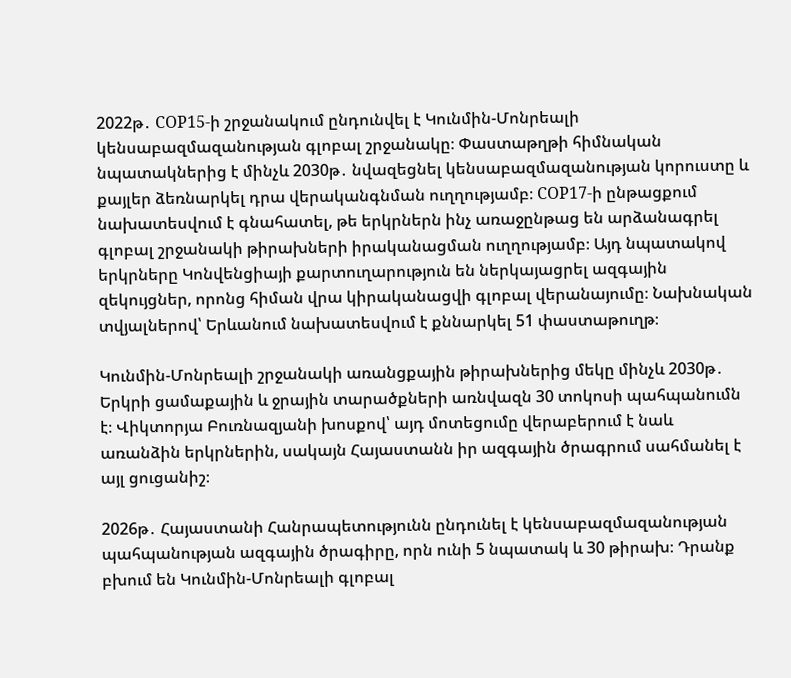2022թ․ COP15-ի շրջանակում ընդունվել է Կունմին-Մոնրեալի կենսաբազմազանության գլոբալ շրջանակը։ Փաստաթղթի հիմնական նպատակներից է մինչև 2030թ․ նվազեցնել կենսաբազմազանության կորուստը և քայլեր ձեռնարկել դրա վերականգնման ուղղությամբ։ COP17-ի ընթացքում նախատեսվում է գնահատել, թե երկրներն ինչ առաջընթաց են արձանագրել գլոբալ շրջանակի թիրախների իրականացման ուղղությամբ։ Այդ նպատակով երկրները Կոնվենցիայի քարտուղարություն են ներկայացրել ազգային զեկույցներ, որոնց հիման վրա կիրականացվի գլոբալ վերանայումը։ Նախնական տվյալներով՝ Երևանում նախատեսվում է քննարկել 51 փաստաթուղթ։

Կունմին-Մոնրեալի շրջանակի առանցքային թիրախներից մեկը մինչև 2030թ․ Երկրի ցամաքային և ջրային տարածքների առնվազն 30 տոկոսի պահպանումն է։ Վիկտորյա Բուռնազյանի խոսքով՝ այդ մոտեցումը վերաբերում է նաև առանձին երկրներին, սակայն Հայաստանն իր ազգային ծրագրում սահմանել է այլ ցուցանիշ։

2026թ․ Հայաստանի Հանրապետությունն ընդունել է կենսաբազմազանության պահպանության ազգային ծրագիրը, որն ունի 5 նպատակ և 30 թիրախ։ Դրանք բխում են Կունմին-Մոնրեալի գլոբալ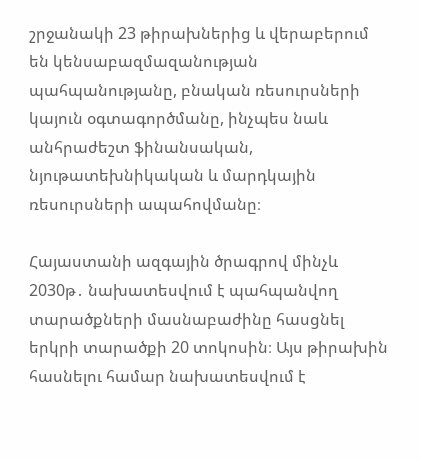շրջանակի 23 թիրախներից և վերաբերում են կենսաբազմազանության պահպանությանը, բնական ռեսուրսների կայուն օգտագործմանը, ինչպես նաև անհրաժեշտ ֆինանսական, նյութատեխնիկական և մարդկային ռեսուրսների ապահովմանը։

Հայաստանի ազգային ծրագրով մինչև 2030թ․ նախատեսվում է պահպանվող տարածքների մասնաբաժինը հասցնել երկրի տարածքի 20 տոկոսին։ Այս թիրախին հասնելու համար նախատեսվում է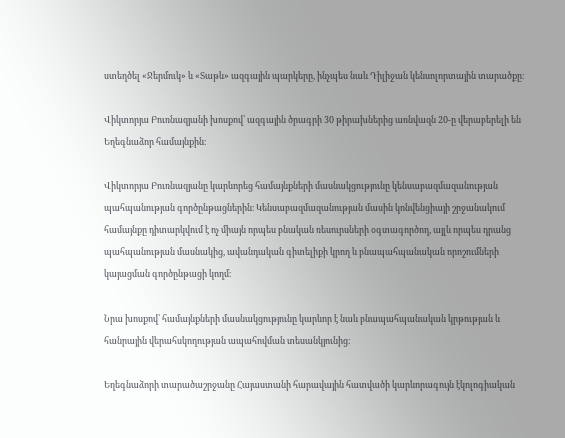ստեղծել «Ջերմուկ» և «Տաթև» ազգային պարկերը, ինչպես նաև Դիլիջան կենսոլորտային տարածքը։

Վիկտորյա Բուռնազյանի խոսքով՝ ազգային ծրագրի 30 թիրախներից առնվազն 20-ը վերաբերելի են Եղեգնաձոր համայնքին։

Վիկտորյա Բուռնազյանը կարևորեց համայնքների մասնակցությունը կենսաբազմազանության պահպանության գործընթացներին։ Կենսաբազմազանության մասին կոնվենցիայի շրջանակում համայնքը դիտարկվում է ոչ միայն որպես բնական ռեսուրսների օգտագործող, այլև որպես դրանց պահպանության մասնակից, ավանդական գիտելիքի կրող և բնապահպանական որոշումների կայացման գործընթացի կողմ։

Նրա խոսքով՝ համայնքների մասնակցությունը կարևոր է նաև բնապահպանական կրթության և հանրային վերահսկողության ապահովման տեսանկյունից։

Եղեգնաձորի տարածաշրջանը Հայաստանի հարավային հատվածի կարևորագույն էկոլոգիական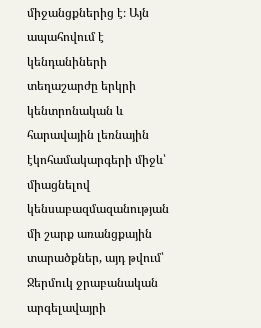միջանցքներից է։ Այն ապահովում է կենդանիների տեղաշարժը երկրի կենտրոնական և հարավային լեռնային էկոհամակարգերի միջև՝ միացնելով կենսաբազմազանության մի շարք առանցքային տարածքներ, այդ թվում՝ Ջերմուկ ջրաբանական արգելավայրի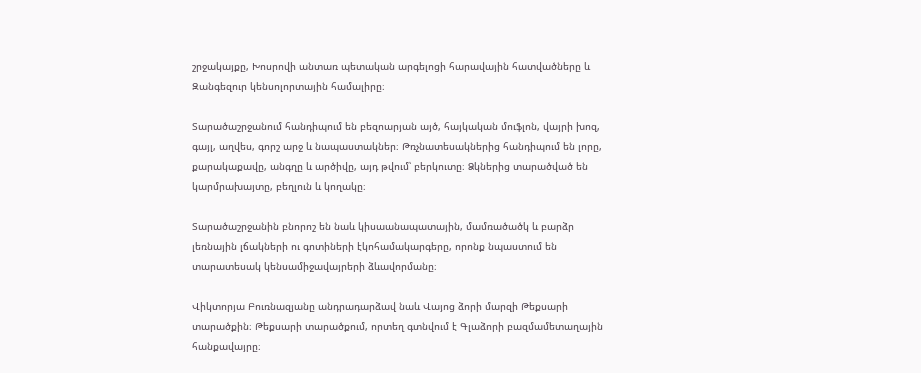շրջակայքը, Խոսրովի անտառ պետական արգելոցի հարավային հատվածները և Զանգեզուր կենսոլորտային համալիրը։

Տարածաշրջանում հանդիպում են բեզոարյան այծ, հայկական մուֆլոն, վայրի խոզ, գայլ, աղվես, գորշ արջ և նապաստակներ։ Թռչնատեսակներից հանդիպում են լորը, քարակաքավը, անգղը և արծիվը, այդ թվում՝ բերկուտը։ Ձկներից տարածված են կարմրախայտը, բեղլուն և կողակը։

Տարածաշրջանին բնորոշ են նաև կիսաանապատային, մամռածածկ և բարձր լեռնային լճակների ու գոտիների էկոհամակարգերը, որոնք նպաստում են տարատեսակ կենսամիջավայրերի ձևավորմանը։

Վիկտորյա Բուռնազյանը անդրադարձավ նաև Վայոց ձորի մարզի Թեքսարի տարածքին։ Թեքսարի տարածքում, որտեղ գտնվում է Գլաձորի բազմամետաղային հանքավայրը։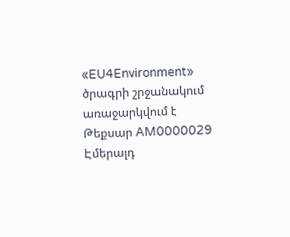«EU4Environment» ծրագրի շրջանակում առաջարկվում է Թեքսար AM0000029 Էմերալդ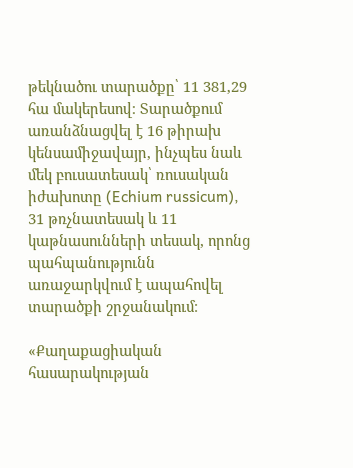թեկնածու տարածքը՝ 11 381,29 հա մակերեսով։ Տարածքում առանձնացվել է 16 թիրախ կենսամիջավայր, ինչպես նաև մեկ բուսատեսակ՝ ռուսական իժախոտը (Echium russicum), 31 թռչնատեսակ և 11 կաթնասունների տեսակ, որոնց պահպանությունն առաջարկվում է ապահովել տարածքի շրջանակում։

«Քաղաքացիական հասարակության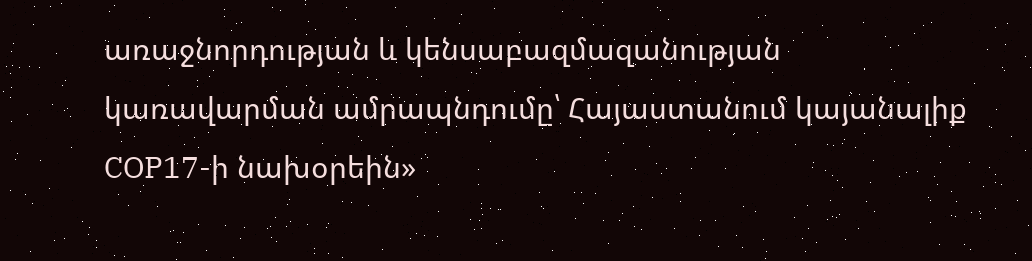առաջնորդության և կենսաբազմազանության կառավարման ամրապնդումը՝ Հայաստանում կայանալիք COP17-ի նախօրեին»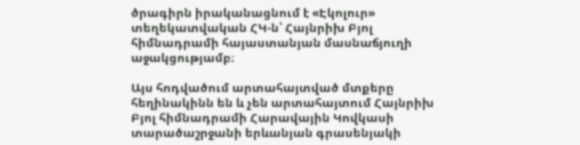ծրագիրն իրականացնում է «Էկոլուր» տեղեկատվական ՀԿ-ն՝ Հայնրիխ Բյոլ հիմնադրամի հայաստանյան մասնաճյուղի աջակցությամբ։

Այս հոդվածում արտահայտված մտքերը հեղինակինն են և չեն արտահայտում Հայնրիխ Բյոլ հիմնադրամի Հարավային Կովկասի տարածաշրջանի երևանյան գրասենյակի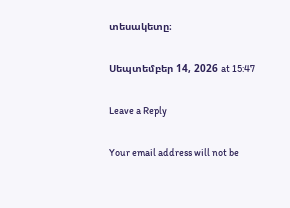տեսակետը։

Սեպտեմբեր 14, 2026 at 15:47

Leave a Reply

Your email address will not be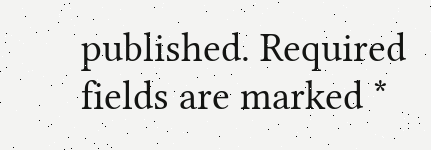published. Required fields are marked *